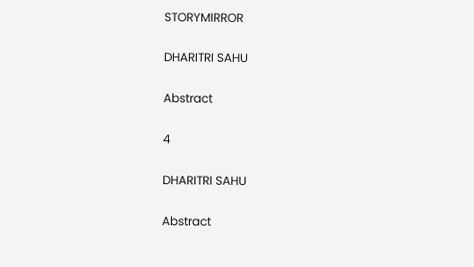STORYMIRROR

DHARITRI SAHU

Abstract

4

DHARITRI SAHU

Abstract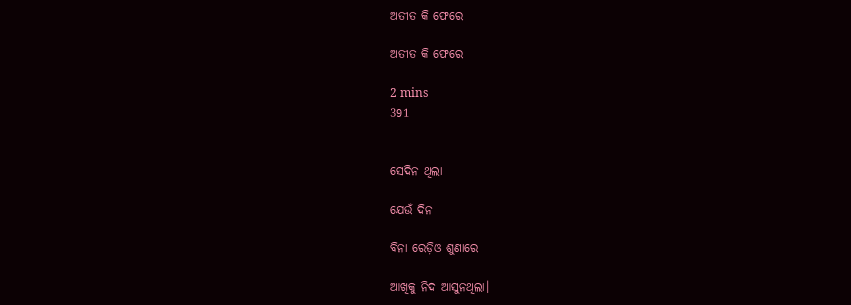ଅତୀତ କି ଫେରେ

ଅତୀତ କି ଫେରେ

2 mins
391


ସେଦିନ ଥିଲା

ଯେଉଁ ଦିନ

ବିନା ରେଡ଼ିଓ ଶୁଣାରେ

ଆଖିକୁ ନିଦ ଆସୁନଥିଲା।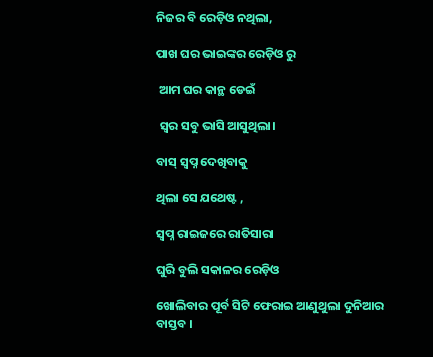ନିଜର ବି ରେଡ଼ିଓ ନଥିଲା,

ପାଖ ଘର ଭାଇଙ୍କର ରେଡ଼ିଓ ରୁ

 ଆମ ଘର କାନ୍ଥ ଡେଇଁ

 ସ୍ବର ସବୁ ଭାସି ଆସୁଥିଲା।

ବାସ୍ ସ୍ବପ୍ନ ଦେଖିବାକୁ

ଥିଲା ସେ ଯଥେଷ୍ଟ ,

ସ୍ଵପ୍ନ ରାଇଜରେ ରାତିସାରା

ଘୁରି ବୁଲି ସକାଳର ରେଡ଼ିଓ

ଖୋଲିବାର ପୂର୍ବ ସିଟି ଫେରାଇ ଆଣୁଥୁଲା ଦୁନିଆର ବାସ୍ତବ ।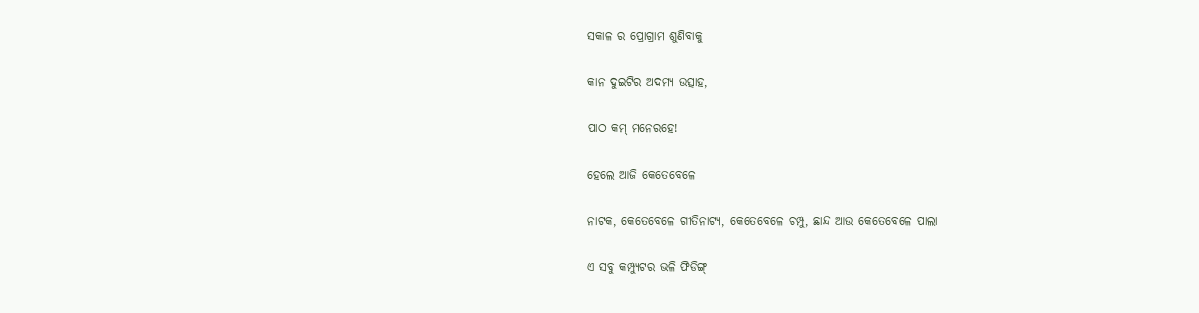ସକାଳ ର ପ୍ରୋଗ୍ରାମ ଶୁଣିବାକୁ

କାନ ଦୁଇଟିର ଅଦମ୍ୟ ଉତ୍ସାହ,

ପାଠ କମ୍ ମନେରହେ!

ହେଲେ ଆଜି କେତେବେଳେ

ନାଟକ, କେତେବେଳେ ଗୀତିନାଟ୍ୟ, କେତେବେଳେ ଚମ୍ପୁ, ଛାନ୍ଦ ଆଉ କେତେବେଳେ ପାଲା

ଏ ସବୁ କମ୍ପ୍ୟୁଟର ଭଳି ଫିଡିଙ୍ଗ୍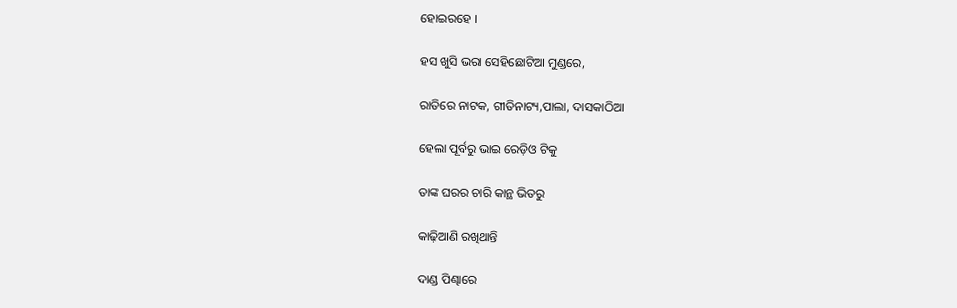ହୋଇରହେ ।

ହସ ଖୁସି ଭରା ସେହିଛୋଟିଆ ମୁଣ୍ଡରେ,

ରାତିରେ ନାଟକ, ଗୀତିନାଟ୍ୟ,ପାଲା, ଦାସକାଠିଆ

ହେଲା ପୂର୍ବରୁ ଭାଇ ରେଡ଼ିଓ ଟିକୁ

ତାଙ୍କ ଘରର ଚାରି କାନ୍ଥ ଭିତରୁ

କାଢ଼ିଆଣି ରଖିଥାନ୍ତି

ଦାଣ୍ଡ ପିଣ୍ଢାରେ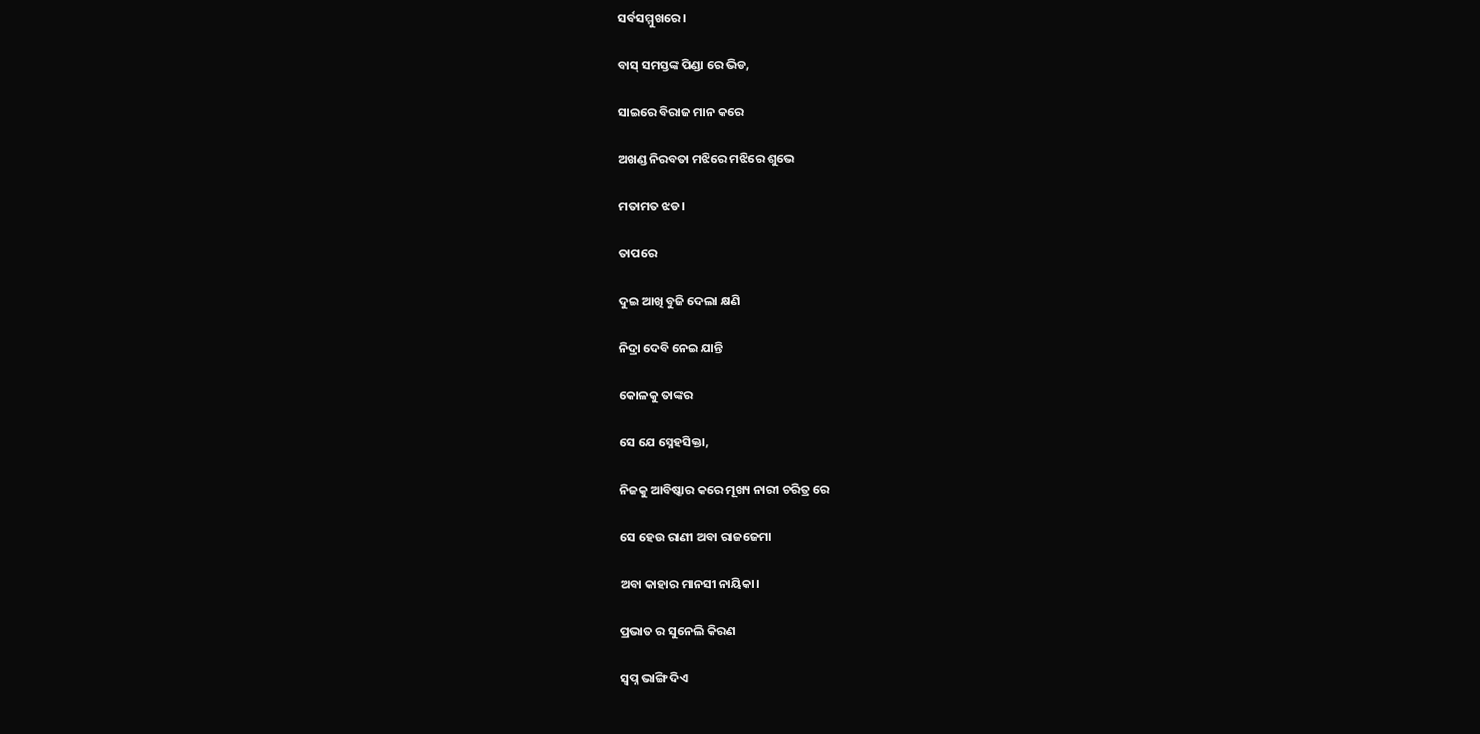ସର୍ବସମ୍ମୁଖରେ।

ବାସ୍ ସମସ୍ତଙ୍କ ପିଣ୍ଡା ରେ ଭିଡ,

ସାଇରେ ବିରାଜ ମାନ କରେ

ଅଖଣ୍ଡ ନିରବତା ମଝିରେ ମଝିରେ ଶୁଭେ

ମତାମତ ଝଡ।

ତାପରେ

ଦୁଇ ଆଖି ବୁଜି ଦେଲା କ୍ଷଣି

ନିଦ୍ରା ଦେବି ନେଇ ଯାନ୍ତି

କୋଳକୁ ତାଙ୍କର

ସେ ଯେ ସ୍ନେହସିକ୍ତା,

ନିଜକୁ ଆବିଷ୍କାର କରେ ମୂଖ୍ୟ ନାରୀ ଚରିତ୍ର ରେ

ସେ ହେଉ ରାଣୀ ଅବା ରାଜଜେମା

ଅବା କାହାର ମାନସୀ ନାୟିକା।

ପ୍ରଭାତ ର ସୁନେଲି କିରଣ

ସ୍ଵପ୍ନ ଭାଙ୍ଗି ଦିଏ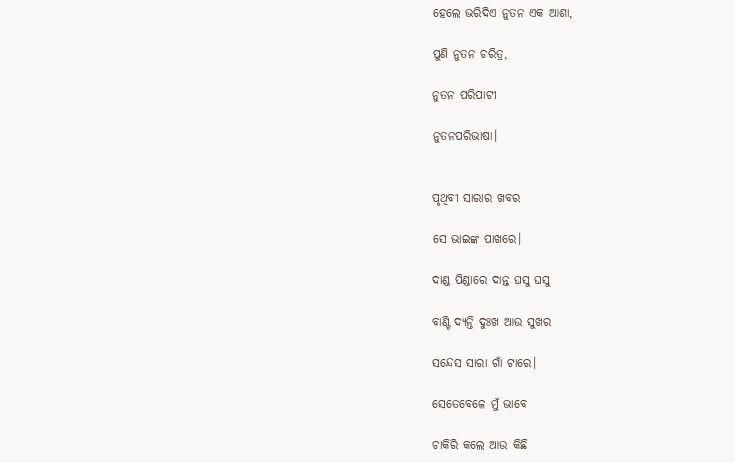ହେଲେ ଭରିଦିଏ ନୁତନ ଏକ ଆଶା,

ପୁଣି ନୁତନ ଚରିତ୍ର,

ନୁତନ ପରିପାଟୀ

ନୁତନପରିଭାଷା।


ପୃଥିବୀ ସାରାର ଖବର

ସେ ଭାଇଙ୍କ ପାଖରେ।

ଦାଣ୍ଡ ପିଣ୍ଡାରେ ଦାନ୍ତ ଘସୁ ଘସୁ

ବାଣ୍ଟି ଦ୍ୟନ୍ତି ଦୁଃଖ ଆଉ ସୁଖର

ସନ୍ଦେସ ସାରା ଗାଁ ଟାରେ।

ସେତେବେଳେ ମୁଁ ଭାବେ

ଚାକିରି କଲେ ଆଉ କିଛି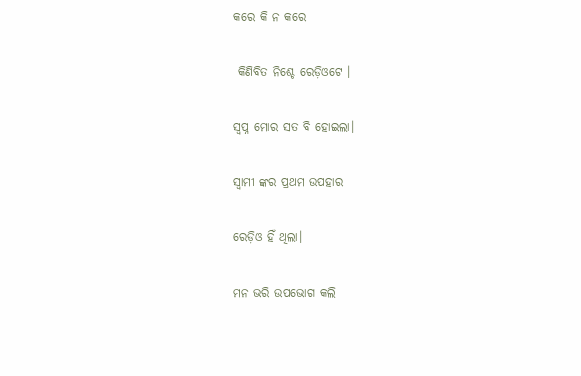କରେ କି ନ କରେ

 କିଣିବିତ ନିଶ୍ଚେ ରେଡ଼ିଓଟେ ।

ସ୍ଵପ୍ନ ମୋର ସତ ବି ହୋଇଲା।

ସ୍ଵାମୀ ଙ୍କର ପ୍ରଥମ ଉପହାର

ରେଡ଼ିଓ ହିଁ ଥିଲା।

ମନ ଭରି ଉପଭୋଗ କଲି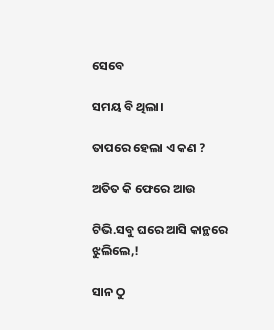ସେବେ

ସମୟ ବି ଥିଲା।

ତାପରେ ହେଲା ଏ କଣ ?

ଅତିତ କି ଫେରେ ଆଉ

ଟିଭି.ସବୁ ଘରେ ଆସି କାନ୍ଥରେ ଝୁଲିଲେ,!

ସାନ ଠୁ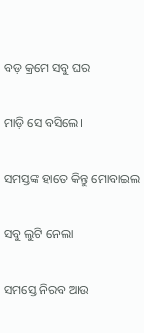ବଡ଼ କ୍ରମେ ସବୁ ଘର

ମାଡ଼ି ସେ ବସିଲେ।

ସମସ୍ତଙ୍କ ହାତେ କିନ୍ତୁ ମୋବାଇଲ

ସବୁ ଲୁଟି ନେଲା

ସମସ୍ତେ ନିରବ ଆଉ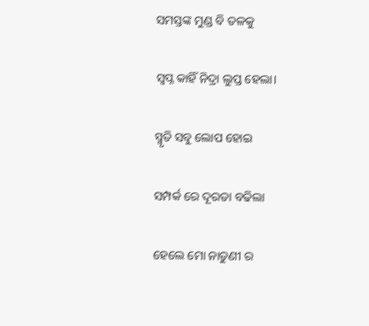ସମସ୍ତଙ୍କ ମୁଣ୍ଡ ବି ତଳକୁ

ସ୍ଵପ୍ନ କାହିଁ ନିଦ୍ରା ଲୁପ୍ତ ହେଲା।

ସ୍ମୃତି ସବୁ ଲୋପ ହୋଇ

ସମ୍ପର୍କ ରେ ଦୂରତା ବଢିଲା

ହେଲେ ମୋ ନାତୁଣୀ ର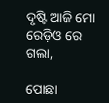ଦୃଷ୍ଟି ଆଜି ମୋ ରେଡ଼ିଓ ରେ ଗଲା,

ପୋଛା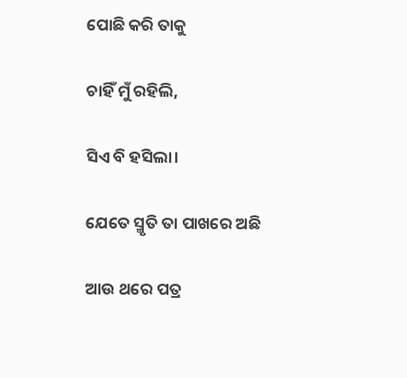ପୋଛି କରି ତାକୁ

ଚାହିଁ ମୁଁ ରହିଲି,

ସିଏ ବି ହସିଲା।

ଯେତେ ସ୍ମୃତି ତା ପାଖରେ ଅଛି

ଆଉ ଥରେ ପତ୍ର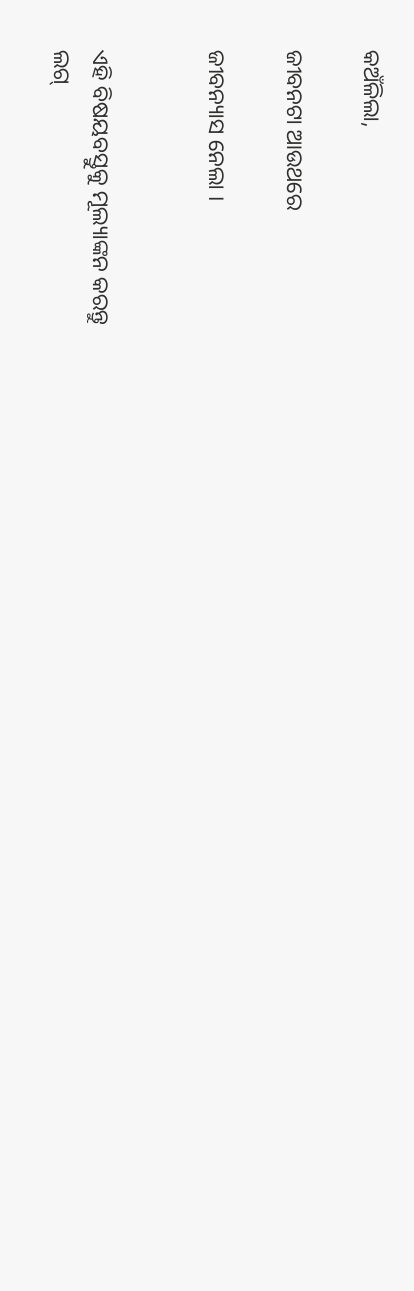କଅଁଳିଲା,

ଜୀବନଟା ଆଉଥରେ

ଜୀବନ୍ୟାସ ନେଲା ।


ଏହି ବିଷୟବସ୍ତୁକୁ ମୂଲ୍ୟାଙ୍କନ କରନ୍ତୁ
ଲଗ୍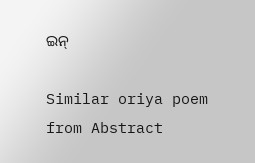ଇନ୍

Similar oriya poem from Abstract